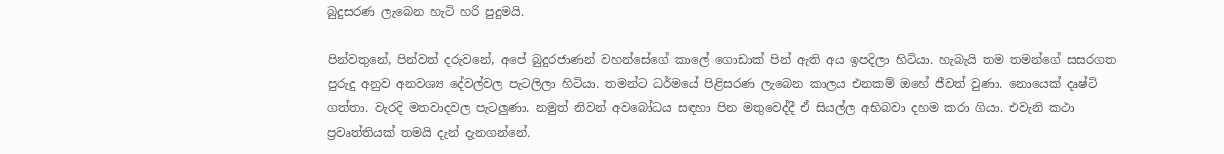බුදුසරණ ලැබෙන හැටි හරි පුදුමයි.

පින්වතුනේ, පින්වත් දරුවනේ, අපේ බුදුරජාණන් වහන්සේගේ කාලේ ගොඩාක් පින් ඇති අය ඉපදිලා හිටියා. හැබැයි තම තමන්ගේ සසරගත පුරුදු අනුව අනවශ්‍ය දේවල්වල පැටලිලා හිටියා. තමන්ට ධර්මයේ පිළිසරණ ලැබෙන කාලය එනකම් ඔහේ ජීවත් වුණා. නොයෙක් දෘෂ්ටි ගත්තා. වැරදි මතවාදවල පැටලුණා. නමුත් නිවන් අවබෝධය සඳහා පින මතුවෙද්දී ඒ සියල්ල අභිබවා දහම කරා ගියා. එවැනි කථා ප්‍රවෘත්තියක් තමයි දැන් දැනගන්නේ.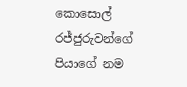කොසොල් රජ්ජුරුවන්ගේ පියාගේ නම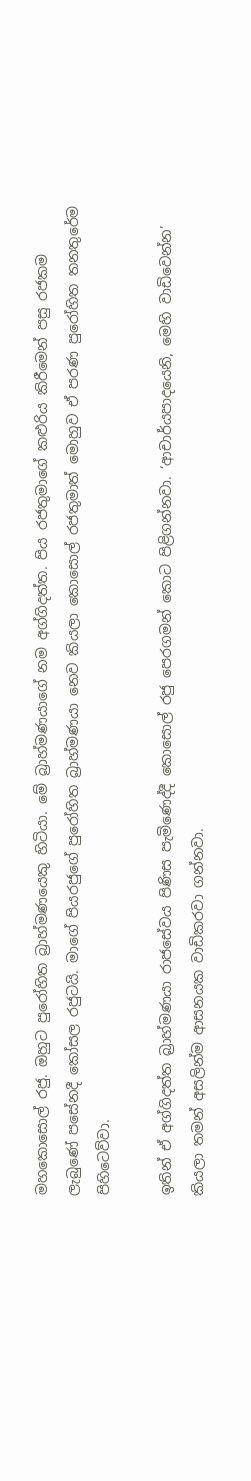මහකොසොල් රජු. ඔහුට පුරෝහිත බ්‍රාහ්මණයෙකු හිටියා. මේ බ්‍රාහ්මණයාගේ නම අග්ගිදත්ත. පිය රජතුමාගේ කළුරිය කිරීමෙන් පසු රජකම ලැබුණේ පසේනදී කෝසල රජුටයි. මාගේ පියරජුගේ පුරෝහිත බ්‍රාහ්මණයා නෙව කියලා කොසොල් රජතුමාත් මොහුව ඒ පරණ පුරෝහිත තනතුරේම පිහිටෙව්වා.

ඉතින් ඒ අග්ගිදත්ත බ්‍රාහ්මණයා රාජසේවය පිණිස පැමිණෙද්දී කොසොල් රජු පෙරගමන් කොට පිළිගන්නවා. ‘ආචාර්යපාදයෙනි, මෙහි වාඩිවෙන්න’ කියලා තමන් අසලින්ම ආසනයක වාඩිකරවා ගන්නවා.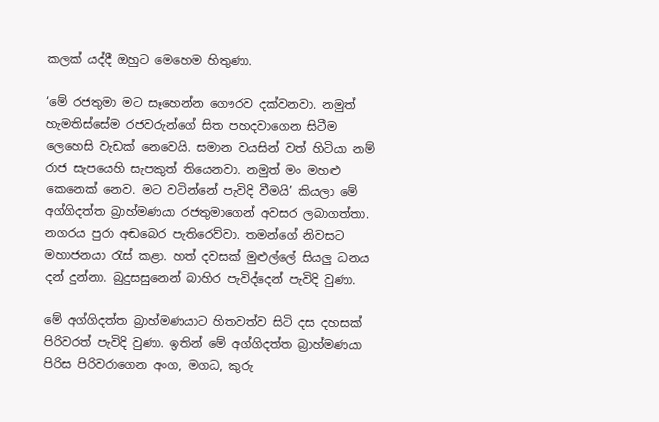කලක් යද්දී ඔහුට මෙහෙම හිතුණා.

‘මේ රජතුමා මට සෑහෙන්න ගෞරව දක්වනවා. නමුත් හැමතිස්සේම රජවරුන්ගේ සිත පහදවාගෙන සිටීම ලෙහෙසි වැඩක් නෙවෙයි. සමාන වයසින් වත් හිටියා නම් රාජ සැපයෙහි සැපකුත් තියෙනවා. නමුත් මං මහළු කෙනෙක් නෙව. මට වටින්නේ පැවිදි වීමයි’ කියලා මේ අග්ගිදත්ත බ්‍රාහ්මණයා රජතුමාගෙන් අවසර ලබාගත්තා. නගරය පුරා අඬබෙර පැතිරෙව්වා. තමන්ගේ නිවසට මහාජනයා රැස් කළා. හත් දවසක් මුළුල්ලේ සියලු ධනය දන් දුන්නා. බුදුසසුනෙන් බාහිර පැවිද්දෙන් පැවිදි වුණා.

මේ අග්ගිදත්ත බ්‍රාහ්මණයාට හිතවත්ව සිටි දස දහසක් පිරිවරත් පැවිදි වුණා. ඉතින් මේ අග්ගිදත්ත බ්‍රාහ්මණයා පිරිස පිරිවරාගෙන අංග, මගධ, කුරු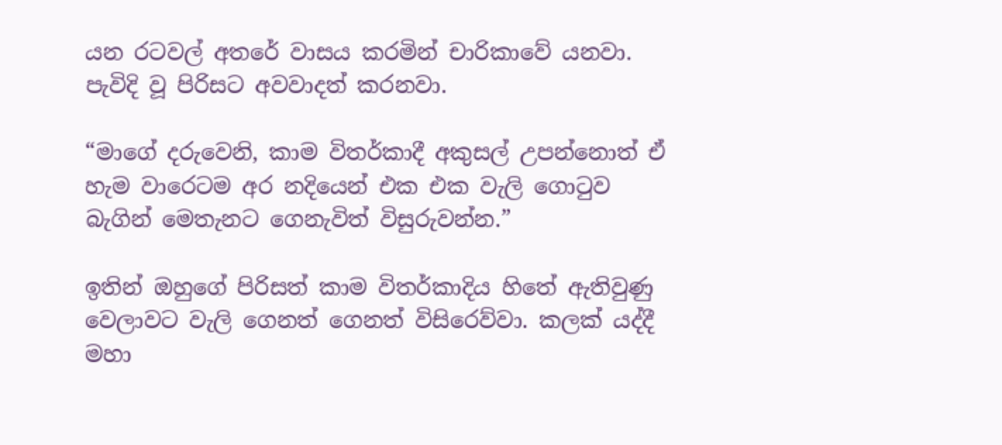යන රටවල් අතරේ වාසය කරමින් චාරිකාවේ යනවා. පැවිදි වූ පිරිසට අවවාදත් කරනවා.

“මාගේ දරුවෙනි, කාම විතර්කාදී අකුසල් උපන්නොත් ඒ හැම වාරෙටම අර නදියෙන් එක එක වැලි ගොටුව බැගින් මෙතැනට ගෙනැවිත් විසුරුවන්න.”

ඉතින් ඔහුගේ පිරිසත් කාම විතර්කාදිය හිතේ ඇතිවුණු වෙලාවට වැලි ගෙනත් ගෙනත් විසිරෙව්වා. කලක් යද්දී මහා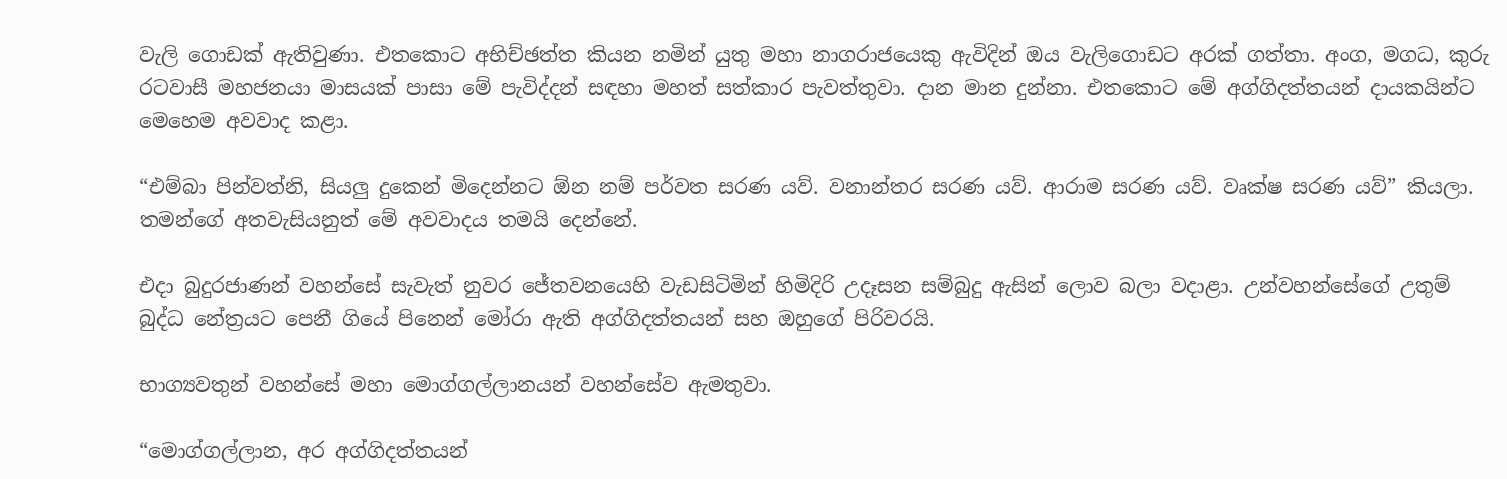වැලි ගොඩක් ඇතිවුණා. එතකොට අභිච්ඡත්ත කියන නමින් යුතු මහා නාගරාජයෙකු ඇවිදින් ඔය වැලිගොඩට අරක් ගත්තා. අංග, මගධ, කුරු රටවාසී මහජනයා මාසයක් පාසා මේ පැවිද්දන් සඳහා මහත් සත්කාර පැවත්තුවා. දාන මාන දුන්නා. එතකොට මේ අග්ගිදත්තයන් දායකයින්ට මෙහෙම අවවාද කළා.

“එම්බා පින්වත්නි, සියලු දුකෙන් මිදෙන්නට ඕන නම් පර්වත සරණ යව්. වනාන්තර සරණ යව්. ආරාම සරණ යව්. වෘක්ෂ සරණ යව්” කියලා. තමන්ගේ අතවැසියනුත් මේ අවවාදය තමයි දෙන්නේ.

එදා බුදුරජාණන් වහන්සේ සැවැත් නුවර ජේතවනයෙහි වැඩසිටිමින් හිමිදිරි උදෑසන සම්බුදු ඇසින් ලොව බලා වදාළා. උන්වහන්සේගේ උතුම් බුද්ධ නේත්‍රයට පෙනී ගියේ පිනෙන් මෝරා ඇති අග්ගිදත්තයන් සහ ඔහුගේ පිරිවරයි.

භාග්‍යවතුන් වහන්සේ මහා මොග්ගල්ලානයන් වහන්සේව ඇමතුවා.

“මොග්ගල්ලාන, අර අග්ගිදත්තයන්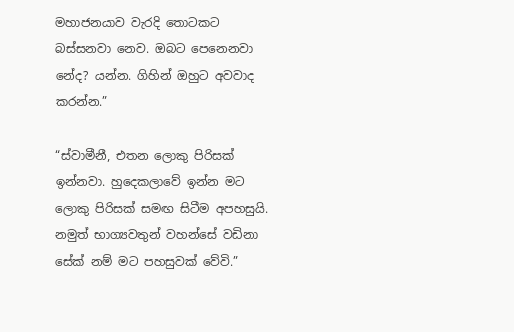මහාජනයාව වැරදි තොටකට බස්සනවා නෙව. ඔබට පෙනෙනවා නේද? යන්න. ගිහින් ඔහුට අවවාද කරන්න.”

“ස්වාමීනී, එතන ලොකු පිරිසක් ඉන්නවා. හුදෙකලාවේ ඉන්න මට ලොකු පිරිසක් සමඟ සිටීම අපහසුයි. නමුත් භාග්‍යවතුන් වහන්සේ වඩිනා සේක් නම් මට පහසුවක් වේවි.”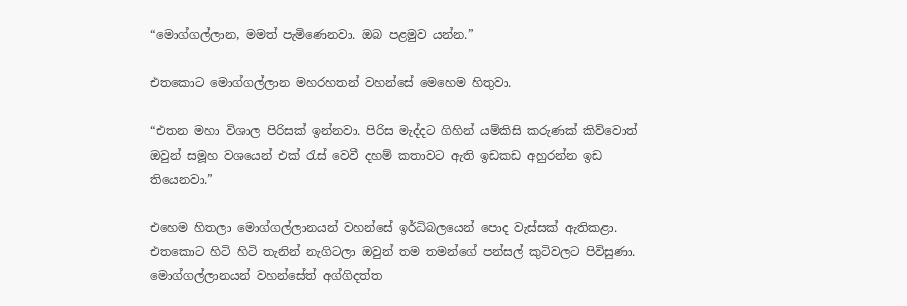“මොග්ගල්ලාන, මමත් පැමිණෙනවා. ඔබ පළමුව යන්න.”

එතකොට මොග්ගල්ලාන මහරහතන් වහන්සේ මෙහෙම හිතුවා.

“එතන මහා විශාල පිරිසක් ඉන්නවා. පිරිස මැද්දට ගිහින් යම්කිසි කරුණක් කිව්වොත් ඔවුන් සමූහ වශයෙන් එක් රැස් වෙවී දහම් කතාවට ඇති ඉඩකඩ අහුරන්න ඉඩ තියෙනවා.”

එහෙම හිතලා මොග්ගල්ලානයන් වහන්සේ ඉර්ධිබලයෙන් පොද වැස්සක් ඇතිකළා. එතකොට හිටි හිටි තැනින් නැගිටලා ඔවුන් තම තමන්ගේ පන්සල් කුටිවලට පිවිසුණා. මොග්ගල්ලානයන් වහන්සේත් අග්ගිදත්ත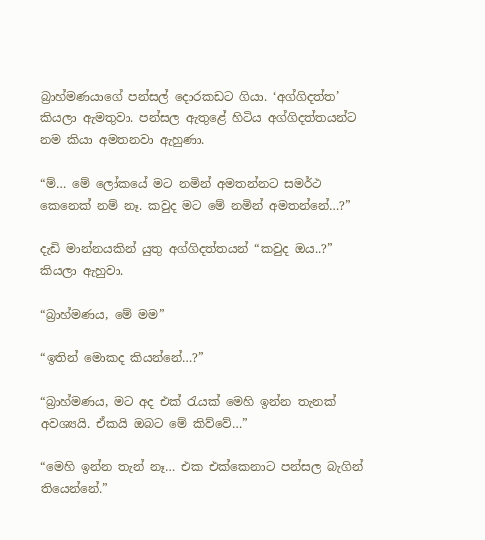බ්‍රාහ්මණයාගේ පන්සල් දොරකඩට ගියා. ‘අග්ගිදත්ත’ කියලා ඇමතුවා. පන්සල ඇතුළේ හිටිය අග්ගිදත්තයන්ට නම කියා අමතනවා ඇහුණා.

“ම්… මේ ලෝකයේ මට නමින් අමතන්නට සමර්ථ කෙනෙක් නම් නෑ. කවුද මට මේ නමින් අමතන්නේ…?”

දැඩි මාන්නයකින් යුතු අග්ගිදත්තයන් “කවුද ඔය..?” කියලා ඇහුවා.

“බ්‍රාහ්මණය, මේ මම”

“ඉතින් මොකද කියන්නේ…?”

“බ්‍රාහ්මණය, මට අද එක් රැයක් මෙහි ඉන්න තැනක් අවශ්‍යයි. ඒකයි ඔබට මේ කිව්වේ…”

“මෙහි ඉන්න තැන් නෑ… එක එක්කෙනාට පන්සල බැගින් තියෙන්නේ.”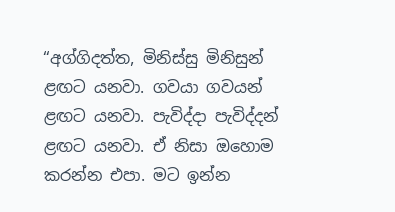“අග්ගිදත්ත, මිනිස්සු මිනිසුන් ළඟට යනවා. ගවයා ගවයන් ළඟට යනවා. පැවිද්දා පැවිද්දන් ළඟට යනවා. ඒ නිසා ඔහොම කරන්න එපා. මට ඉන්න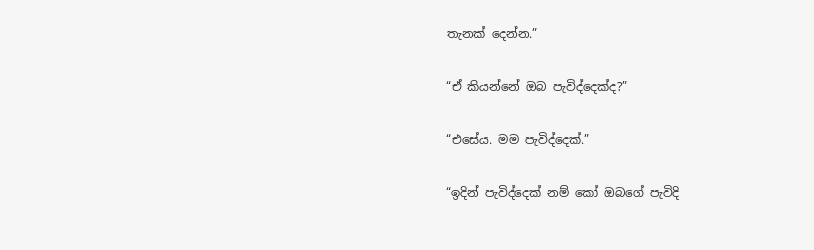තැනක් දෙන්න.”

“ඒ කියන්නේ ඔබ පැවිද්දෙක්ද?”

“එසේය. මම පැවිද්දෙක්.”

“ඉදින් පැවිද්දෙක් නම් කෝ ඔබගේ පැවිදි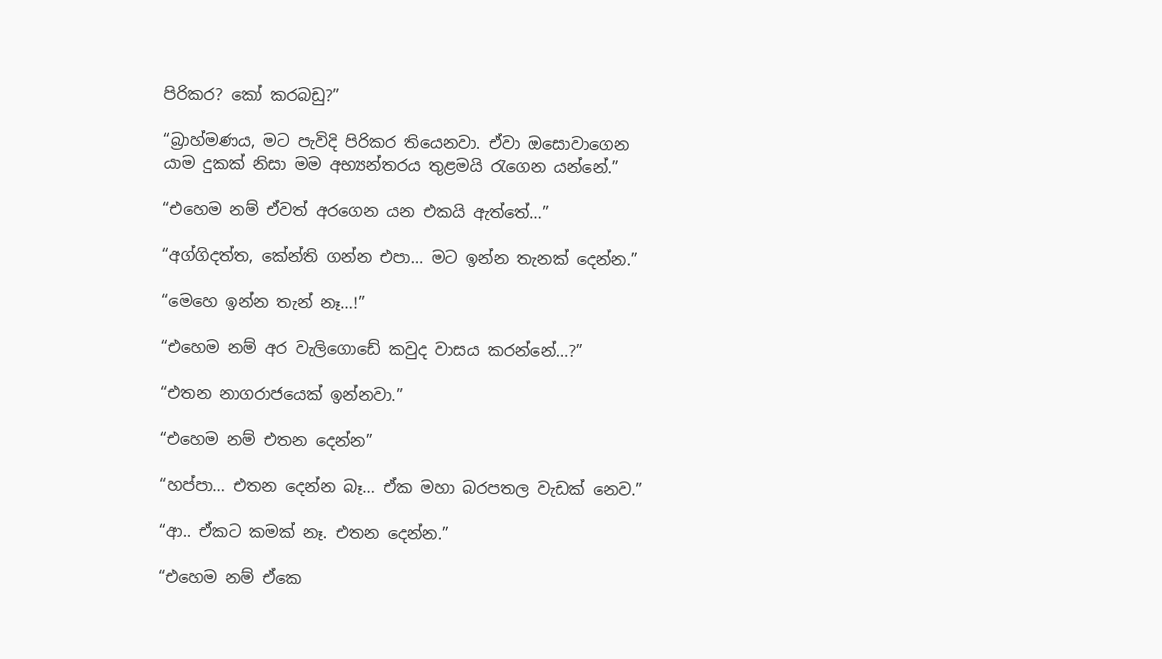පිරිකර? කෝ කරබඩු?”

“බ්‍රාහ්මණය, මට පැවිදි පිරිකර තියෙනවා. ඒවා ඔසොවාගෙන යාම දුකක් නිසා මම අභ්‍යන්තරය තුළමයි රැගෙන යන්නේ.”

“එහෙම නම් ඒවත් අරගෙන යන එකයි ඇත්තේ…”

“අග්ගිදත්ත, කේන්ති ගන්න එපා… මට ඉන්න තැනක් දෙන්න.”

“මෙහෙ ඉන්න තැන් නෑ…!”

“එහෙම නම් අර වැලිගොඩේ කවුද වාසය කරන්නේ…?”

“එතන නාගරාජයෙක් ඉන්නවා.”

“එහෙම නම් එතන දෙන්න”

“හප්පා… එතන දෙන්න බෑ… ඒක මහා බරපතල වැඩක් නෙව.”

“ආ.. ඒකට කමක් නෑ. එතන දෙන්න.”

“එහෙම නම් ඒකෙ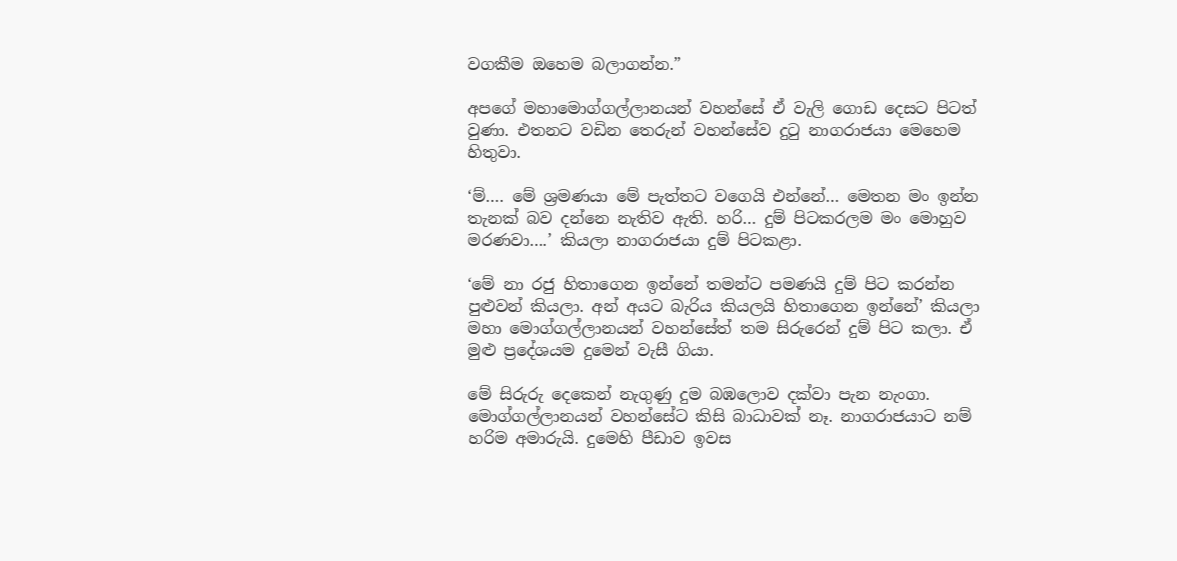වගකීම ඔහෙම බලාගන්න.”

අපගේ මහාමොග්ගල්ලානයන් වහන්සේ ඒ වැලි ගොඩ දෙසට පිටත් වුණා. එතනට වඩින තෙරුන් වහන්සේව දුටු නාගරාජයා මෙහෙම හිතුවා.

‘ම්…. මේ ශ්‍රමණයා මේ පැත්තට වගෙයි එන්නේ… මෙතන මං ඉන්න තැනක් බව දන්නෙ නැතිව ඇති. හරි… දුම් පිටකරලම මං මොහුව මරණවා….’ කියලා නාගරාජයා දුම් පිටකළා.

‘මේ නා රජු හිතාගෙන ඉන්නේ තමන්ට පමණයි දුම් පිට කරන්න පුළුවන් කියලා. අන් අයට බැරිය කියලයි හිතාගෙන ඉන්නේ’ කියලා මහා මොග්ගල්ලානයන් වහන්සේත් තම සිරුරෙන් දුම් පිට කලා. ඒ මුළු ප්‍රදේශයම දුමෙන් වැසී ගියා.

මේ සිරුරු දෙකෙන් නැගුණු දුම බඹලොව දක්වා පැන නැංගා. මොග්ගල්ලානයන් වහන්සේට කිසි බාධාවක් නෑ. නාගරාජයාට නම් හරිම අමාරුයි. දුමෙහි පීඩාව ඉවස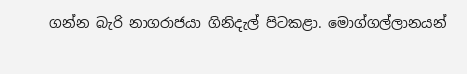ගන්න බැරි නාගරාජයා ගිනිදැල් පිටකළා. මොග්ගල්ලානයන්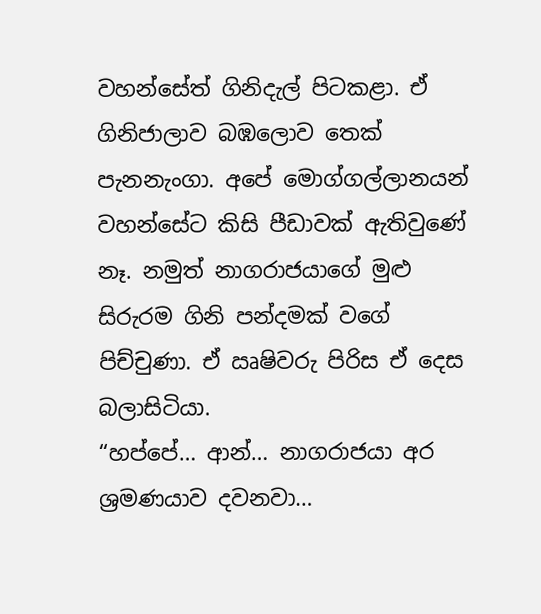වහන්සේත් ගිනිදැල් පිටකළා. ඒ ගිනිජාලාව බඹලොව තෙක් පැනනැංගා. අපේ මොග්ගල්ලානයන් වහන්සේට කිසි පීඩාවක් ඇතිවුණේ නෑ. නමුත් නාගරාජයාගේ මුළු සිරුරම ගිනි පන්දමක් වගේ පිච්චුණා. ඒ ඍෂිවරු පිරිස ඒ දෙස බලාසිටියා.
“හප්පේ… ආන්… නාගරාජයා අර ශ්‍රමණයාව දවනවා…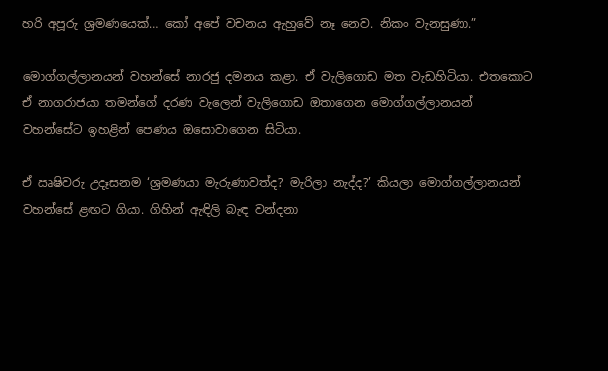හරි අපූරු ශ්‍රමණයෙක්… කෝ අපේ වචනය ඇහුවේ නෑ නෙව. නිකං වැනසුණා.”

මොග්ගල්ලානයන් වහන්සේ නාරජු දමනය කළා. ඒ වැලිගොඩ මත වැඩහිටියා. එතකොට ඒ නාගරාජයා තමන්ගේ දරණ වැලෙන් වැලිගොඩ ඔතාගෙන මොග්ගල්ලානයන් වහන්සේට ඉහළින් පෙණය ඔසොවාගෙන සිටියා.

ඒ ඍෂිවරු උදෑසනම ‘ශ්‍රමණයා මැරුණාවත්ද? මැරිලා නැද්ද?’ කියලා මොග්ගල්ලානයන් වහන්සේ ළඟට ගියා. ගිහින් ඇඳිලි බැඳ වන්දනා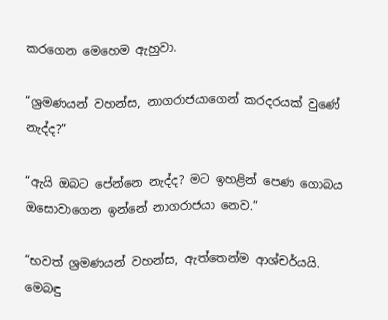කරගෙන මෙහෙම ඇහුවා.

“ශ්‍රමණයන් වහන්ස, නාගරාජයාගෙන් කරදරයක් වුණේ නැද්ද?”

“ඇයි ඔබට පේන්නෙ නැද්ද? මට ඉහළින් පෙණ ගොබය ඔසොවාගෙන ඉන්නේ නාගරාජයා නෙව.”

“භවත් ශ්‍රමණයන් වහන්ස, ඇත්තෙන්ම ආශ්චර්යයි. මෙබඳු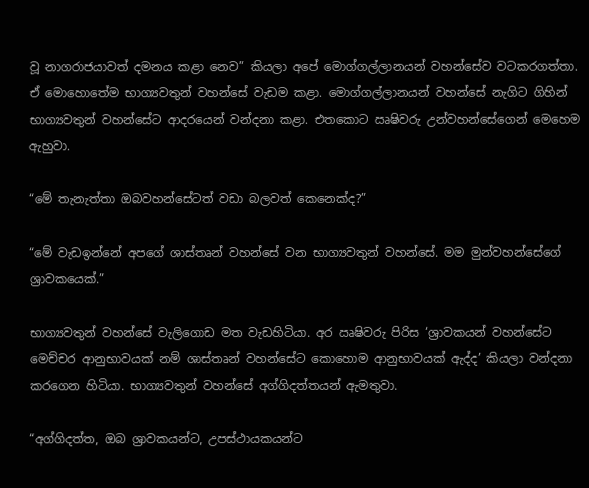වූ නාගරාජයාවත් දමනය කළා නෙව” කියලා අපේ මොග්ගල්ලානයන් වහන්සේව වටකරගත්තා. ඒ මොහොතේම භාග්‍යවතුන් වහන්සේ වැඩම කළා. මොග්ගල්ලානයන් වහන්සේ නැගිට ගිහින් භාග්‍යවතුන් වහන්සේට ආදරයෙන් වන්දනා කළා. එතකොට ඍෂිවරු උන්වහන්සේගෙන් මෙහෙම ඇහුවා.

“මේ තැනැත්තා ඔබවහන්සේටත් වඩා බලවත් කෙනෙක්ද?”

“මේ වැඩඉන්නේ අපගේ ශාස්තෘන් වහන්සේ වන භාග්‍යවතුන් වහන්සේ. මම මුන්වහන්සේගේ ශ්‍රාවකයෙක්.”

භාග්‍යවතුන් වහන්සේ වැලිගොඩ මත වැඩහිටියා. අර ඍෂිවරු පිරිස ‘ශ්‍රාවකයන් වහන්සේට මෙච්චර ආනුභාවයක් නම් ශාස්තෘන් වහන්සේට කොහොම ආනුභාවයක් ඇද්ද’ කියලා වන්දනා කරගෙන හිටියා. භාග්‍යවතුන් වහන්සේ අග්ගිදත්තයන් ඇමතුවා.

“අග්ගිදත්ත, ඔබ ශ්‍රාවකයන්ට, උපස්ථායකයන්ට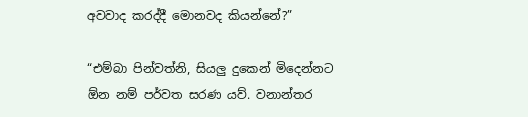අවවාද කරද්දී මොනවද කියන්නේ?”

“එම්බා පින්වත්නි, සියලු දුකෙන් මිදෙන්නට ඕන නම් පර්වත සරණ යව්. වනාන්තර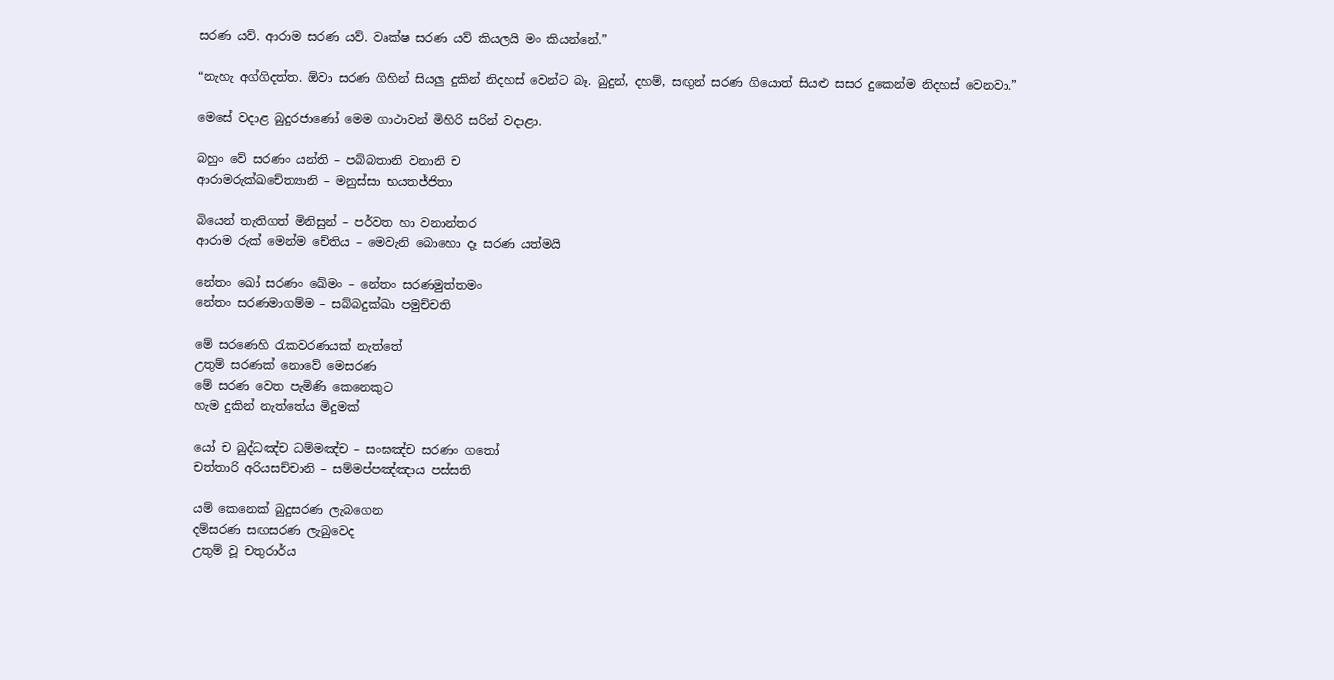සරණ යව්. ආරාම සරණ යව්. වෘක්ෂ සරණ යව් කියලයි මං කියන්නේ.”

“නැහැ අග්ගිදත්ත. ඕවා සරණ ගිහින් සියලු දුකින් නිදහස් වෙන්ට බෑ. බුදුන්, දහම්, සඟුන් සරණ ගියොත් සියළු සසර දුකෙන්ම නිදහස් වෙනවා.”

මෙසේ වදාළ බුදුරජාණෝ මෙම ගාථාවන් මිහිරි සරින් වදාළා.

බහුං වේ සරණං යන්ති – පබ්බතානි වනානි ච
ආරාමරුක්ඛචේත්‍යානි – මනුස්සා භයතජ්ජිතා

බියෙන් තැතිගත් මිනිසුන් – පර්වත හා වනාන්තර
ආරාම රුක් මෙන්ම චේතිය – මෙවැනි බොහො දෑ සරණ යත්මයි

නේතං ඛෝ සරණං ඛේමං – නේතං සරණමුත්තමං
නේතං සරණමාගම්ම – සබ්බදුක්ඛා පමුච්චති

මේ සරණෙහි රැකවරණයක් නැත්තේ
උතුම් සරණක් නොවේ මෙසරණ
මේ සරණ වෙත පැමිණි කෙනෙකුට
හැම දුකින් නැත්තේය මිදුමක්

යෝ ච බුද්ධඤ්ච ධම්මඤ්ච – සංඝඤ්ච සරණං ගතෝ
චත්තාරි අරියසච්චානි – සම්මප්පඤ්ඤාය පස්සති

යම් කෙනෙක් බුදුසරණ ලැබගෙන
දම්සරණ සඟසරණ ලැබුවෙද
උතුම් වූ චතුරාර්ය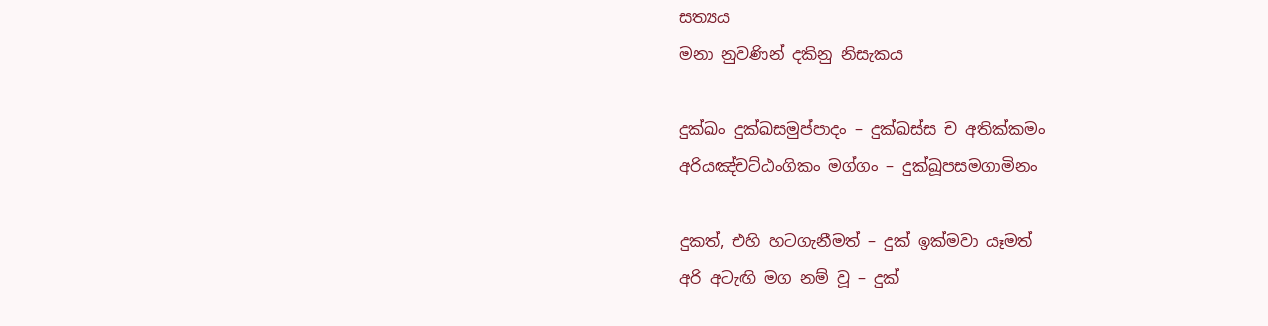සත්‍යය
මනා නුවණින් දකිනු නිසැකය

දුක්ඛං දුක්ඛසමුප්පාදං – දුක්ඛස්ස ච අතික්කමං
අරියඤ්චට්ඨංගිකං මග්ගං – දුක්ඛූපසමගාමිනං

දුකත්, එහි හටගැනීමත් – දුක් ඉක්මවා යෑමත්
අරි අටැඟි මග නම් වූ – දුක්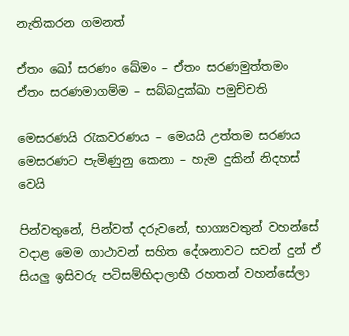නැතිකරන ගමනත්

ඒතං ඛෝ සරණං ඛේමං – ඒතං සරණමුත්තමං
ඒතං සරණමාගම්ම – සබ්බදුක්ඛා පමුච්චති

මෙසරණයි රැකවරණය – මෙයයි උත්තම සරණය
මෙසරණට පැමිණුනු කෙනා – හැම දුකින් නිදහස් වෙයි

පින්වතුනේ, පින්වත් දරුවනේ, භාග්‍යවතුන් වහන්සේ වදාළ මෙම ගාථාවන් සහිත දේශනාවට සවන් දුන් ඒ සියලු ඉසිවරු පටිසම්භිදාලාභී රහතන් වහන්සේලා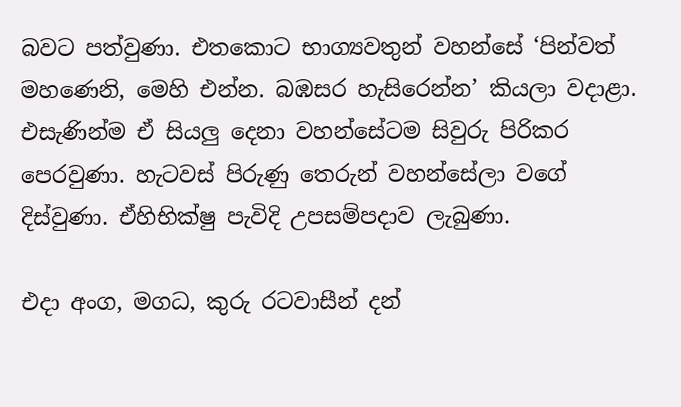බවට පත්වුණා. එතකොට භාග්‍යවතුන් වහන්සේ ‘පින්වත් මහණෙනි, මෙහි එන්න. බඹසර හැසිරෙන්න’ කියලා වදාළා. එසැණින්ම ඒ සියලු දෙනා වහන්සේටම සිවුරු පිරිකර පෙරවුණා. හැටවස් පිරුණු තෙරුන් වහන්සේලා වගේ දිස්වුණා. ඒහිභික්ෂු පැවිදි උපසම්පදාව ලැබුණා.

එදා අංග, මගධ, කුරු රටවාසීන් දන්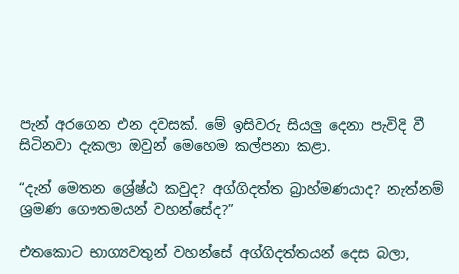පැන් අරගෙන එන දවසක්. මේ ඉසිවරු සියලු දෙනා පැවිදි වී සිටිනවා දැකලා ඔවුන් මෙහෙම කල්පනා කළා.

“දැන් මෙතන ශ්‍රේෂ්ඨ කවුද? අග්ගිදත්ත බ්‍රාහ්මණයාද? නැත්නම් ශ්‍රමණ ගෞතමයන් වහන්සේද?”

එතකොට භාග්‍යවතුන් වහන්සේ අග්ගිදත්තයන් දෙස බලා,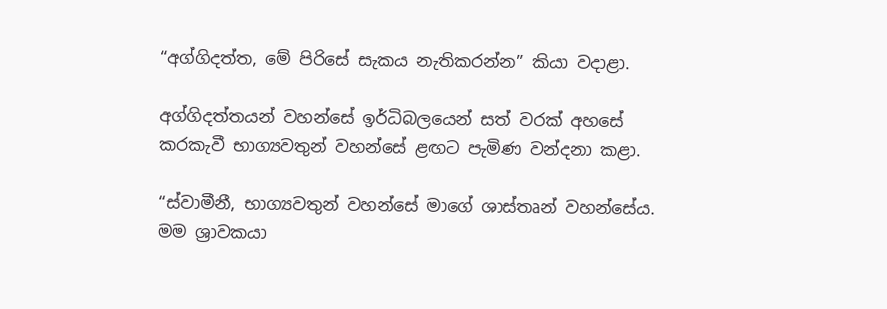“අග්ගිදත්ත, මේ පිරිසේ සැකය නැතිකරන්න” කියා වදාළා.

අග්ගිදත්තයන් වහන්සේ ඉර්ධිබලයෙන් සත් වරක් අහසේ කරකැවී භාග්‍යවතුන් වහන්සේ ළඟට පැමිණ වන්දනා කළා.

“ස්වාමීනී, භාග්‍යවතුන් වහන්සේ මාගේ ශාස්තෘන් වහන්සේය. මම ශ්‍රාවකයා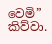වෙමි” කිව්වා.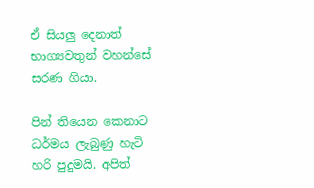ඒ සියලු දෙනාත් භාග්‍යවතුන් වහන්සේ සරණ ගියා.

පින් තියෙන කෙනාට ධර්මය ලැබුණු හැටි හරි පුදුමයි. අපිත්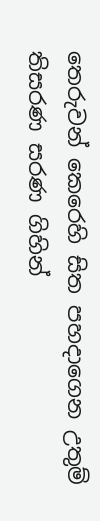තෙරුවන් කෙරෙහි සිත පහදාගෙන උතුම් තිසරණ සරණ ගිහින්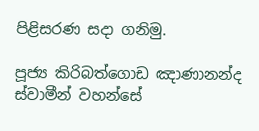පිළිසරණ සදා ගනිමු.

පූජ්‍ය කිරිබත්ගොඩ ඤාණානන්ද ස්වාමීන් වහන්සේ